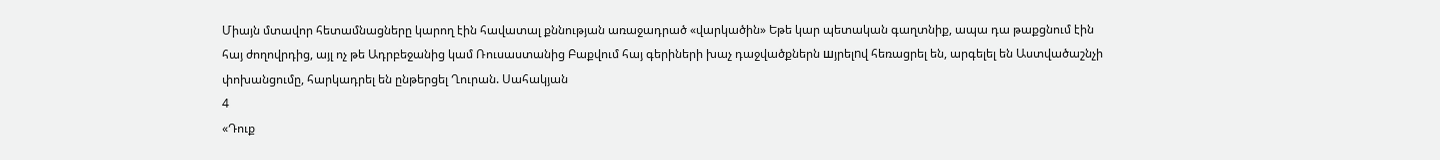Միայն մտավոր հետամնացները կարող էին հավատալ քննության առաջադրած «վարկածին» Եթե կար պետական գաղտնիք, ապա դա թաքցնում էին հայ ժողովրդից, այլ ոչ թե Ադրբեջանից կամ Ռուսաստանից Բաքվում հայ գերիների խաչ դաջվածքներն шյրելnվ հեռացրել են, արգելել են Աստվածաշնչի փոխանցումը, հարկադրել են ընթերցել Ղուրան. Սահակյան
4
«Դուք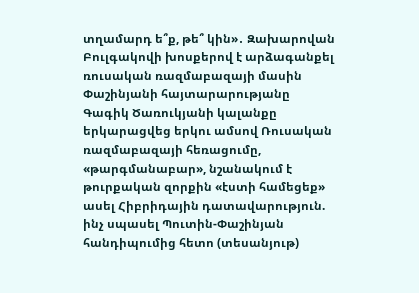տղամարդ ե՞ք, թե՞ կին»․ Զախարովան Բուլգակովի խոսքերով է արձագանքել ռուսական ռազմաբազայի մասին Փաշինյանի հայտարարությանը Գագիկ Ծառուկյանի կալանքը երկարացվեց երկու ամսով Ռուսական ռազմաբազայի հեռացումը, «թարգմանաբար», նշանակում է թուրքական զորքին «էստի համեցեք» ասել Հիբրիդային դատավարություն. ինչ սպասել Պուտին-Փաշինյան հանդիպումից հետո (տեսանյութ)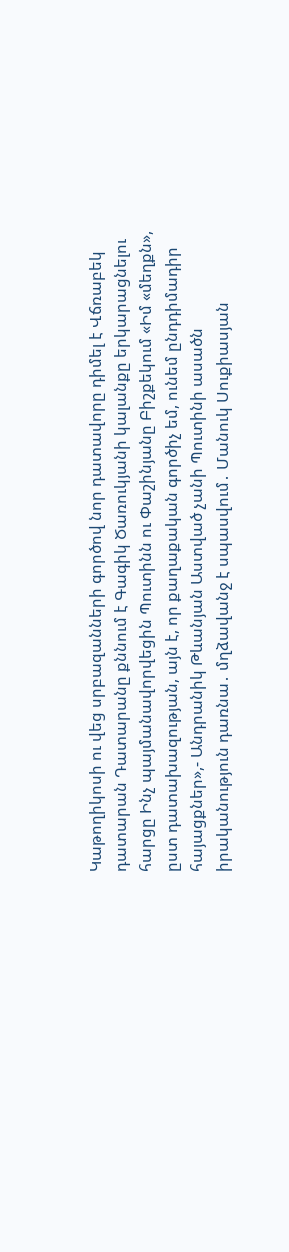Կաթողիկոսի ու վեց սրբազանների գործով նոր դատավորը դիմել է Վճռաբեկ դատարան Դատարանը քննում է Գագիկ Ծառուկյանի կալանքը երկարացնելու հարցը Ինչ պայմանավորվեցին Պուտինն ու Փաշինյանը Բիշքեկում «Իմ «մեղքն», ըստ դատախազության, այն է, որ քաղաքական գործիչ եմ, ունեմ ընդդիմադիր հայացքներ»,- Անդրանիկ Թևանյան Աստված չանի Պուտինի ասածն իրականություն դառնա․ մղձավանջ է սպասվում․ Մանուկ Սուքիասյան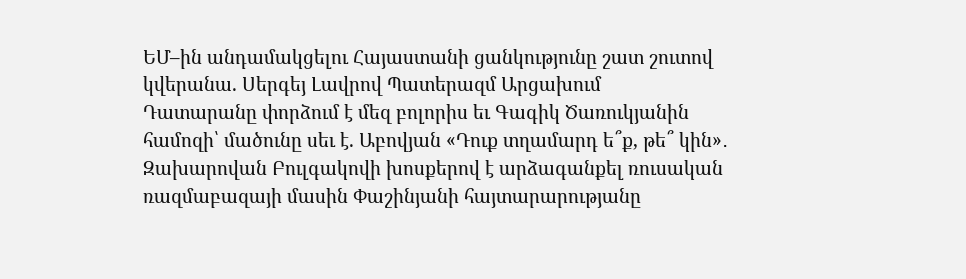ԵՄ–ին անդամակցելու Հայաստանի ցանկությունը շատ շուտով կվերանա. Սերգեյ Լավրով Պատերազմ Արցախում
Դատարանը փորձում է մեզ բոլորիս եւ Գագիկ Ծառուկյանին համոզի՝ մածունը սեւ է. Աբովյան «Դուք տղամարդ ե՞ք, թե՞ կին»․ Զախարովան Բուլգակովի խոսքերով է արձագանքել ռուսական ռազմաբազայի մասին Փաշինյանի հայտարարությանը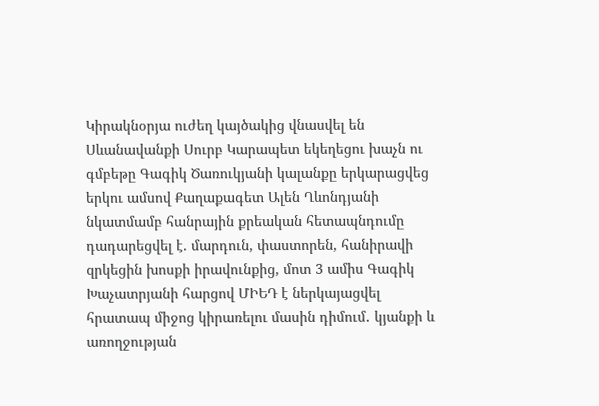Կիրակնօրյա ուժեղ կայծակից վնասվել են Սևանավանքի Սուրբ Կարապետ եկեղեցու խաչն ու գմբեթը Գագիկ Ծառուկյանի կալանքը երկարացվեց երկու ամսով Քաղաքագետ Ալեն Ղևոնդյանի նկատմամբ հանրային քրեական հետապնդումը դադարեցվել է. մարդուն, փաստորեն, հանիրավի զրկեցին խոսքի իրավունքից, մոտ 3 ամիս Գագիկ Խաչատրյանի հարցով ՄԻԵԴ է ներկայացվել հրատապ միջոց կիրառելու մասին դիմում․ կյանքի և առողջության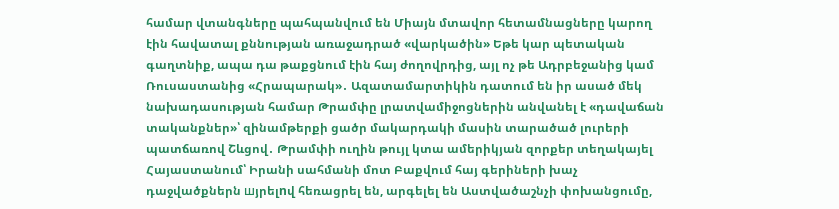համար վտանգները պահպանվում են Միայն մտավոր հետամնացները կարող էին հավատալ քննության առաջադրած «վարկածին» Եթե կար պետական գաղտնիք, ապա դա թաքցնում էին հայ ժողովրդից, այլ ոչ թե Ադրբեջանից կամ Ռուսաստանից «Հրապարակ»․ Ազատամարտիկին դատում են իր ասած մեկ նախադասության համար Թրամփը լրատվամիջոցներին անվանել է «դավաճան տականքներ»՝ զինամթերքի ցածր մակարդակի մասին տարածած լուրերի պատճառով Շևցով․ Թրամփի ուղին թույլ կտա ամերիկյան զորքեր տեղակայել Հայաստանում՝ Իրանի սահմանի մոտ Բաքվում հայ գերիների խաչ դաջվածքներն шյրելnվ հեռացրել են, արգելել են Աստվածաշնչի փոխանցումը,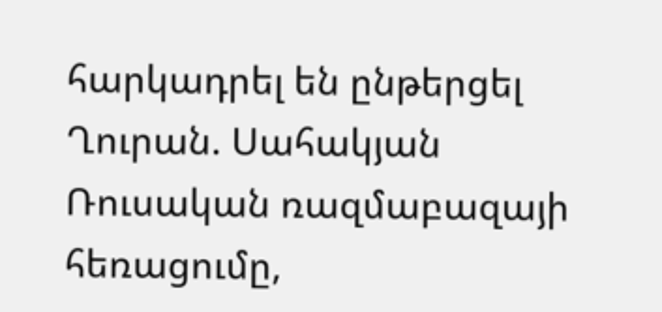հարկադրել են ընթերցել Ղուրան. Սահակյան Ռուսական ռազմաբազայի հեռացումը,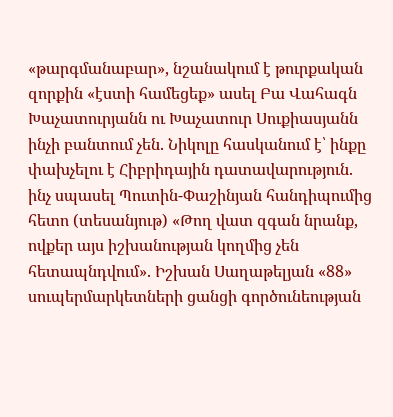«թարգմանաբար», նշանակում է թուրքական զորքին «էստի համեցեք» ասել Բա Վահագն Խաչատուրյանն ու Խաչատուր Սուքիասյանն ինչի բանտում չեն. Նիկոլը հասկանում է՝ ինքը փախչելու է Հիբրիդային դատավարություն. ինչ սպասել Պուտին-Փաշինյան հանդիպումից հետո (տեսանյութ) «Թող վատ զգան նրանք, ովքեր այս իշխանության կողմից չեն հետապնդվում». Իշխան Սաղաթելյան «88» սուպերմարկետների ցանցի գործունեության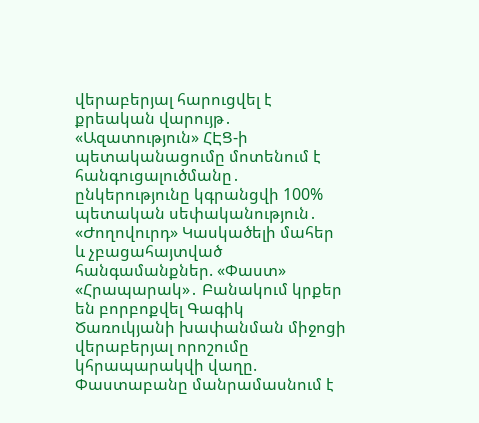վերաբերյալ հարուցվել է քրեական վարույթ․ «Ազատություն» ՀԷՑ-ի պետականացումը մոտենում է հանգուցալուծմանը․ ընկերությունը կգրանցվի 100% պետական սեփականություն․ «Ժողովուրդ» Կասկածելի մահեր և չբացահայտված հանգամանքներ. «Փաստ» «Հրապարակ»․ Բանակում կրքեր են բորբոքվել Գագիկ Ծառուկյանի խափանման միջոցի վերաբերյալ որոշումը կհրապարակվի վաղը. Փաստաբանը մանրամասնում է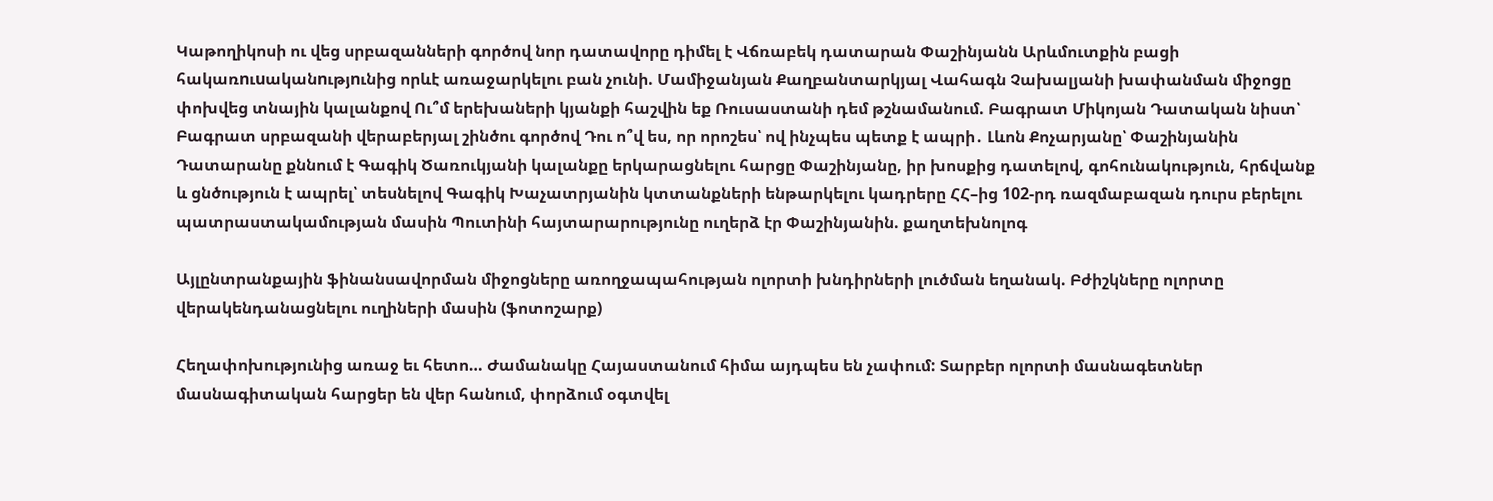Կաթողիկոսի ու վեց սրբազանների գործով նոր դատավորը դիմել է Վճռաբեկ դատարան Փաշինյանն Արևմուտքին բացի հակառnւuականnւթյnւնից որևէ առաջարկելու բան չունի. Մամիջանյան Քաղբանտարկյալ Վահագն Չախալյանի խափանման միջոցը փոխվեց տնային կալանքով Ու՞մ երեխաների կյանքի հաշվին եք Ռուսաստանի դեմ թշնամանում. Բագրատ Միկոյան Դատական նիստ՝ Բագրատ սրբազանի վերաբերյալ շինծու գործով Դու ո՞վ ես, որ որոշես՝ ով ինչպես պետք է ապրի․ Լևոն Քոչարյանը՝ Փաշինյանին Դատարանը քննում է Գագիկ Ծառուկյանի կալանքը երկարացնելու հարցը Փաշինյանը, իր խոսքից դատելով, գոհունակություն, հրճվանք և ցնծություն է ապրել՝ տեսնելով Գագիկ Խաչատրյանին կտտանքների ենթարկելու կադրերը ՀՀ–ից 102-րդ ռազմաբազան դուրս բերելու պատրաստակամության մասին Պուտինի հայտարարությունը ուղերձ էր Փաշինյանին. քաղտեխնոլոգ

Այլընտրանքային ֆինանսավորման միջոցները առողջապահության ոլորտի խնդիրների լուծման եղանակ. Բժիշկները ոլորտը վերակենդանացնելու ուղիների մասին (ֆոտոշարք)

Հեղափոխությունից առաջ եւ հետո… Ժամանակը Հայաստանում հիմա այդպես են չափում: Տարբեր ոլորտի մասնագետներ մասնագիտական հարցեր են վեր հանում, փորձում օգտվել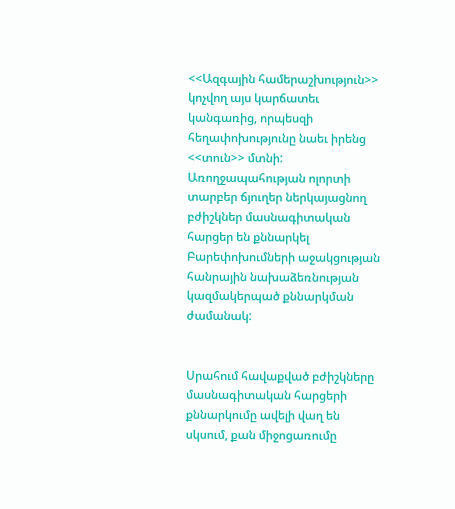<<Ազգային համերաշխություն>> կոչվող այս կարճատեւ կանգառից, որպեսզի հեղափոխությունը նաեւ իրենց <<տուն>> մտնի: Առողջապահության ոլորտի տարբեր ճյուղեր ներկայացնող բժիշկներ մասնագիտական հարցեր են քննարկել Բարեփոխումների աջակցության հանրային նախաձեռնության կազմակերպած քննարկման ժամանակ:


Սրահում հավաքված բժիշկները մասնագիտական հարցերի քննարկումը ավելի վաղ են սկսում, քան միջոցառումը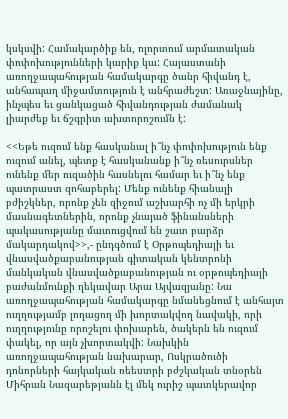կսկսվի: Համակարծիք են, ոլորտում արմատական փոփոխությունների կարիք կա: Հայաստանի առողջապահության համակարգը ծանր հիվանդ է, անհապաղ միջամտություն է անհրաժեշտ: Առաջնայինը, ինչպես եւ ցանկացած հիվանդության ժամանակ լիարժեք եւ ճշգրիտ ախտորոշումն է:

<<Եթե ուզում ենք հասկանալ ի՞նչ փոփոխություն ենք ուզում անել, պետք է հասկանանք ի՞նչ ռեսուրսներ ունենք մեր ուզածին հասնելու համար եւ ի՞նչ ենք պատրաստ զոհաբերել: Մենք ունենք հիանալի բժիշկներ, որոնք չեն զիջում աշխարհի ոչ մի երկրի մասնագետներին, որոնք չնայած ֆինանսների պակասությանը մատուցվում են շատ բարձր մակարդակով>>,- ընդգծում է Օրթոպեդիայի եւ վնասվածքաբանության գիտական կենտրոնի մանկական վնասվածքաբանության ու օրթոպեդիայի բաժանմունքի ղեկավար Արա Այվազյանը: Նա առողջապահության համակարգը նմանեցնում է անհայտ ուղղությամբ լողացող մի խորտակվող նավակի, որի ուղղությունը որոշելու փոխարեն, ծակերն են ուզում փակել, որ այն չխորտակվի: Նախկին առողջապահության նախարար, Ոսկրածուծի դոնորների հայկական ռեեստրի բժշկական տնօրեն Միհրան Նազարեթյանն էլ մեկ ուրիշ պատկերավոր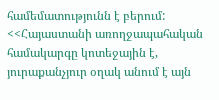համեմատությունն է բերում: <<Հայաստանի առողջապահական համակարգը կոտեջային է, յուրաքանչյուր օղակ անում է այն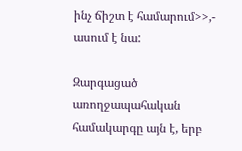ինչ ճիշտ է համարում>>,- ասում է նա:

Զարգացած առողջապահական համակարգը այն է, երբ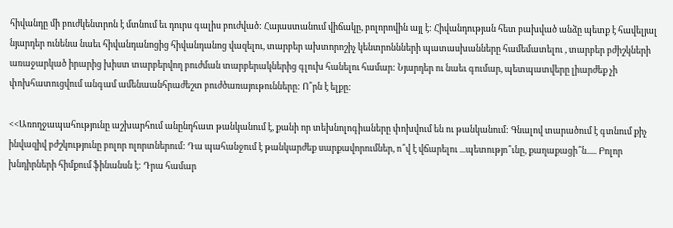հիվանդը մի բուժկենտրոն է մտնում եւ դուրս գալիս բուժված: Հայաստանում վիճակը, բոլորովին այլ է: Հիվանդության հետ բախված անձը պետք է հավելյալ նյարդեր ունենա նաեւ հիվանդանոցից հիվանդանոց վազելու, տարբեր ախտորոշիչ կենտրոննների պատասխանները համեմատելու , տարբեր բժիշկների առաջարկած իրարից խիստ տարբերվող բուժման տարբերակներից գլուխ հանելու համար: Նյարդեր ու նաեւ գումար, պետպատվերը լիարժեք չի փոխհատուցվում անգամ ամենաանհրաժեշտ բուժծառայութունները: Ո՞րն է ելքը:

<<Առողջապահությունը աշխարհում անընդհատ թանկանում է, քանի որ տեխնոլոգիաները փոխվում են ու թանկանում: Գնալով տարածում է գտնում քիչ ինվազիվ բժշկությունը բոլոր ոլորտներում: Դա պահանջում է թանկարժեք սարքավորումներ, ո՞վ է վճարելու ...պետությո՞ւնը, քաղաքացի՞ն..... Բոլոր խնդիրների հիմքում ֆինանսն է: Դրա համար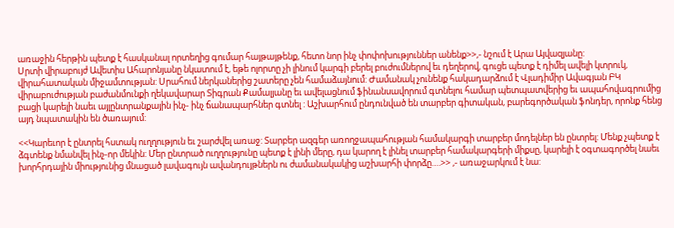առաջին հերթին պետք է հասկանալ որտեղից գումար հայթայթենք, հետո նոր ինչ փոփոխություններ անենք>>,- նշում է Արա Այվազյանը:
Սրտի վիրաբույժ Ավետիս Ահարոնյանը նկատում է, եթե ոլորտը չի լինում կարգի բերել բուժումներով եւ դեղերով, գուցե պետք է դիմել ավելի կտրուկ, վիրահատական միջամտության: Սրահում ներկաներից շատերը չեն համաձայնում: Ժամանակ չունենք հակադարձում է Վլադիմիր Ավագյան ԲԿ վիրաբուժության բաժանմունքի ղեկավարար Տիգրան Քամալյանը եւ ավելացնում ֆինանսավորում գտնելու համար պետպատվերից եւ ապահովագրումից բացի կարելի նաեւ այլընտրանքային ինչ- ինչ ճանապարհներ գտնել : Աշխարհում ընդունված են տարբեր գիտական, բարեգործական ֆոնդեր, որոնք հենց այդ նպատակին են ծառայում:

<<Կարեւոր է ընտրել հստակ ուղղություն եւ շարժվել առաջ: Տարբեր ազգեր առողջապահության համակարգի տարբեր մոդելներ են ընտրել: Մենք չպետք է ձգտենք նմանվել ինչ-որ մեկին: Մեր ընտրած ուղղությունը պետք է լինի մերը, դա կարող է լինել տարբեր համակարգերի միքսը, կարելի է օգտագործել նաեւ խորհրդային միությունից մնացած լավագույն ավանդույթներն ու ժամանակակից աշխարհի փորձը….>> ,- առաջարկում է նա: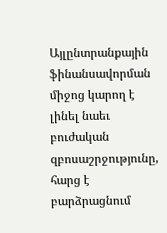Այլընտրանքային ֆինանսավորման միջոց կարող է լինել նաեւ բուժական զբոսաշրջությունը, հարց է բարձրացնում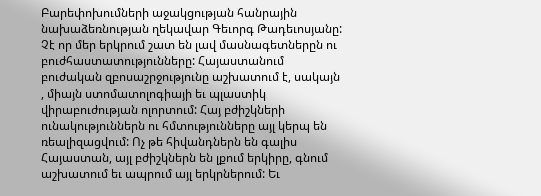Բարեփոխումների աջակցության հանրային նախաձեռնության ղեկավար Գեւորգ Թադեւոսյանը: Չէ որ մեր երկրում շատ են լավ մասնագետներըն ու բուժհաստատությունները: Հայաստանում բուժական զբոսաշրջությունը աշխատում է, սակայն , միայն ստոմատոլոգիայի եւ պլաստիկ վիրաբուժության ոլորտում: Հայ բժիշկների ունակություններն ու հմտությունները այլ կերպ են ռեալիզացվում: Ոչ թե հիվանդներն են գալիս Հայաստան, այլ բժիշկներն են լքում երկիրը, գնում աշխատում եւ ապրում այլ երկրներում: Եւ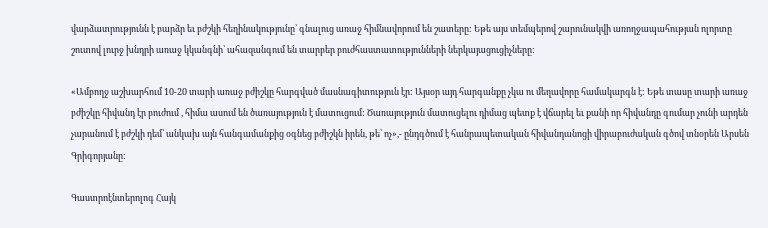վարձատրությունն է բարձր եւ բժշկի հեղինակությունը՝ գնալուց առաջ հիմնավորում են շատերը: Եթե այս տեմպերով շարունակվի առողջապահության ոլորտը շուտով լուրջ խնդրի առաջ կկանգնի՝ ահազանգում են տարբեր բուժհաստատությունների ներկայացուցիչները:

«Ամբողջ աշխարհում 10-20 տարի առաջ բժիշկը հարգված մասնագիտություն էր: Այսօր այդ հարգանքը չկա ու մեղավորը համակարգն է: Եթե տասը տարի առաջ բժիշկը հիվանդ էր բուժում , հիմա ասում են ծառայություն է մատուցում: Ծառայություն մատուցելու դիմաց պետք է վճարել եւ քանի որ հիվանդը գումար չունի արդեն չարանում է բժշկի դեմ՝ անկախ այն հանգամանքից օգնեց բժիշկն իրեն, թե՝ ոչ»,- ընդգծում է հանրապետական հիվանդանոցի վիրաբուժական գծով տնօրեն Արսեն Գրիգորյանը:

Գաստրոէնտերոլոգ Հայկ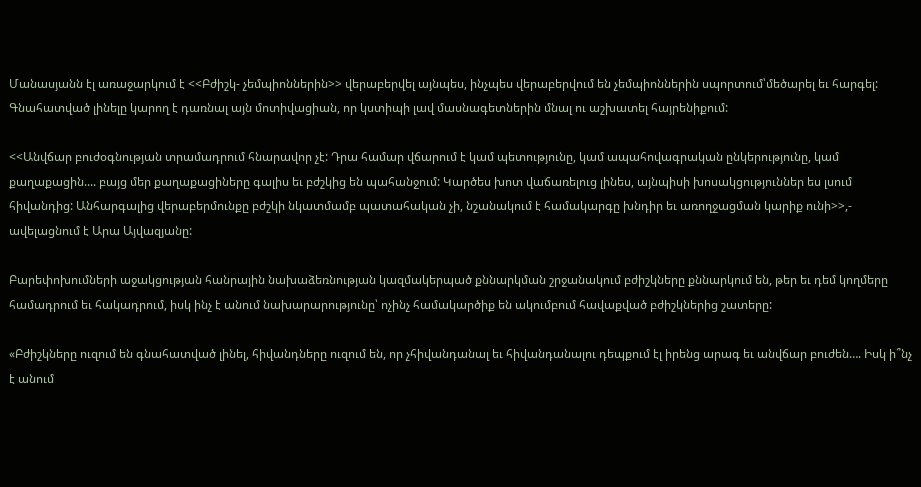Մանասյանն էլ առաջարկում է <<Բժիշկ- չեմպիոններին>> վերաբերվել այնպես, ինչպես վերաբերվում են չեմպիոններին սպորտում՝մեծարել եւ հարգել: Գնահատված լինելը կարող է դառնալ այն մոտիվացիան, որ կստիպի լավ մասնագետներին մնալ ու աշխատել հայրենիքում:

<<Անվճար բուժօգնության տրամադրում հնարավոր չէ: Դրա համար վճարում է կամ պետությունը, կամ ապահովագրական ընկերությունը, կամ քաղաքացին.... բայց մեր քաղաքացիները գալիս եւ բժշկից են պահանջում: Կարծես խոտ վաճառելուց լինես, այնպիսի խոսակցություններ ես լսում հիվանդից: Անհարգալից վերաբերմունքը բժշկի նկատմամբ պատահական չի, նշանակում է համակարգը խնդիր եւ առողջացման կարիք ունի>>,- ավելացնում է Արա Այվազյանը:

Բարեփոխումների աջակցության հանրային նախաձեռնության կազմակերպած քննարկման շրջանակում բժիշկները քննարկում են, թեր եւ դեմ կողմերը համադրում եւ հակադրում, իսկ ինչ է անում նախարարությունը՝ ոչինչ համակարծիք են ակումբում հավաքված բժիշկներից շատերը:

«Բժիշկները ուզում են գնահատված լինել, հիվանդները ուզում են, որ չհիվանդանալ եւ հիվանդանալու դեպքում էլ իրենց արագ եւ անվճար բուժեն…. Իսկ ի՞նչ է անում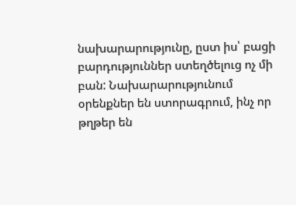նախարարությունը, ըստ իս՝ բացի բարդություններ ստեղծելուց ոչ մի բան: Նախարարությունում օրենքներ են ստորագրում, ինչ որ թղթեր են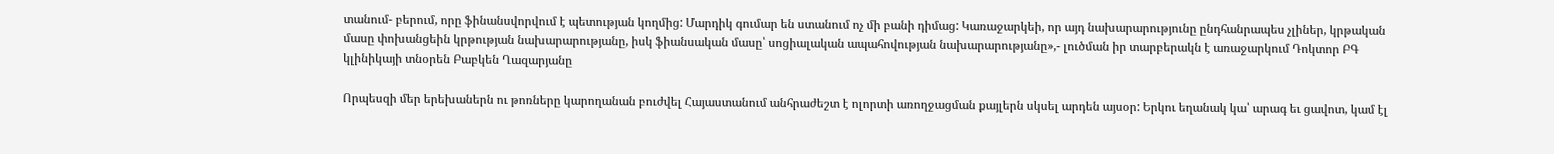տանում- բերում, որը ֆինանսվորվում է պետության կողմից: Մարդիկ գումար են ստանում ոչ մի բանի դիմաց: Կառաջարկեի, որ այդ նախարարությունը ընդհանրապես չլիներ, կրթական մասը փոխանցեին կրթության նախարարությանը, իսկ ֆիանսական մասը՝ սոցիալական ապահովության նախարարությանը»,- լուծման իր տարբերակն է առաջարկում Դոկտոր ԲԳ կլինիկայի տնօրեն Բաբկեն Ղազարյանը

Որպեսզի մեր երեխաներն ու թոռները կարողանան բուժվել Հայաստանում անհրաժեշտ է ոլորտի առողջացման քայլերն սկսել արդեն այսօր: Երկու եղանակ կա՝ արագ եւ ցավոտ, կամ էլ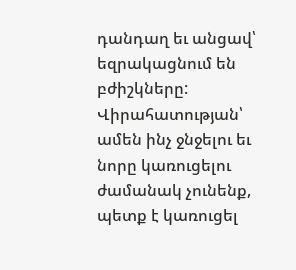դանդաղ եւ անցավ՝ եզրակացնում են բժիշկները: Վիրահատության՝ ամեն ինչ ջնջելու եւ նորը կառուցելու ժամանակ չունենք, պետք է կառուցել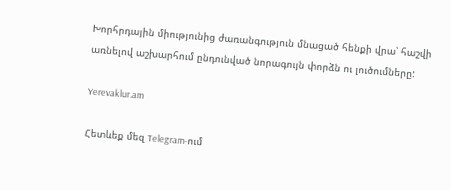Խորհրդային միությունից ժառանգություն մնացած հենքի վրա՝ հաշվի առնելով աշխարհում ընդունված նորագույն փորձն ու լուծումները:

Yerevaklur.am

Հետևեք մեզ Telegram-ում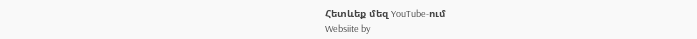Հետևեք մեզ YouTube-ում
Websiite by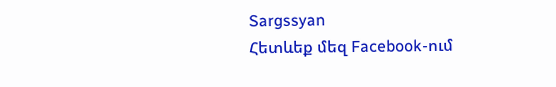Sargssyan
Հետևեք մեզ Facebook-ում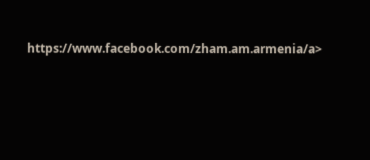https://www.facebook.com/zham.am.armenia/a>